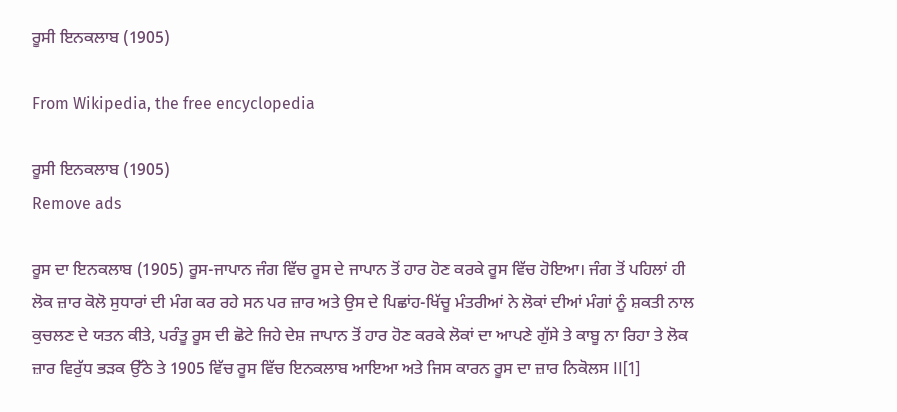ਰੂਸੀ ਇਨਕਲਾਬ (1905)

From Wikipedia, the free encyclopedia

ਰੂਸੀ ਇਨਕਲਾਬ (1905)
Remove ads

ਰੂਸ ਦਾ ਇਨਕਲਾਬ (1905) ਰੂਸ-ਜਾਪਾਨ ਜੰਗ ਵਿੱਚ ਰੂਸ ਦੇ ਜਾਪਾਨ ਤੋਂ ਹਾਰ ਹੋਣ ਕਰਕੇ ਰੂਸ ਵਿੱਚ ਹੋਇਆ। ਜੰਗ ਤੋਂ ਪਹਿਲਾਂ ਹੀ ਲੋਕ ਜ਼ਾਰ ਕੋਲੋ ਸੁਧਾਰਾਂ ਦੀ ਮੰਗ ਕਰ ਰਹੇ ਸਨ ਪਰ ਜ਼ਾਰ ਅਤੇ ਉਸ ਦੇ ਪਿਛਾਂਹ-ਖਿੱਚੂ ਮੰਤਰੀਆਂ ਨੇ ਲੋਕਾਂ ਦੀਆਂ ਮੰਗਾਂ ਨੂੰ ਸ਼ਕਤੀ ਨਾਲ ਕੁਚਲਣ ਦੇ ਯਤਨ ਕੀਤੇ, ਪਰੰਤੂ ਰੂਸ ਦੀ ਛੋਟੇ ਜਿਹੇ ਦੇਸ਼ ਜਾਪਾਨ ਤੋਂ ਹਾਰ ਹੋਣ ਕਰਕੇ ਲੋਕਾਂ ਦਾ ਆਪਣੇ ਗੁੱਸੇ ਤੇ ਕਾਬੂ ਨਾ ਰਿਹਾ ਤੇ ਲੋਕ ਜ਼ਾਰ ਵਿਰੁੱਧ ਭੜਕ ਉੱਠੇ ਤੇ 1905 ਵਿੱਚ ਰੂਸ ਵਿੱਚ ਇਨਕਲਾਬ ਆਇਆ ਅਤੇ ਜਿਸ ਕਾਰਨ ਰੂਸ ਦਾ ਜ਼ਾਰ ਨਿਕੋਲਸ II[1]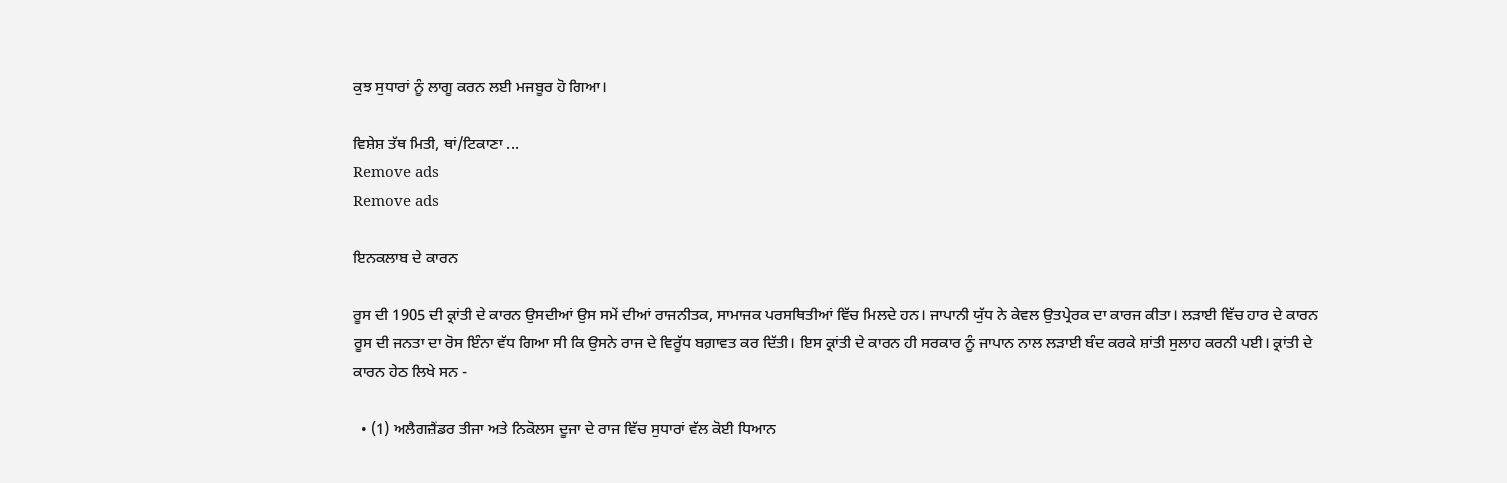ਕੁਝ ਸੁਧਾਰਾਂ ਨੂੰ ਲਾਗੂ ਕਰਨ ਲਈ ਮਜਬੂਰ ਹੋ ਗਿਆ।

ਵਿਸ਼ੇਸ਼ ਤੱਥ ਮਿਤੀ, ਥਾਂ/ਟਿਕਾਣਾ ...
Remove ads
Remove ads

ਇਨਕਲਾਬ ਦੇ ਕਾਰਨ

ਰੂਸ ਦੀ 1905 ਦੀ ਕ੍ਰਾਂਤੀ ਦੇ ਕਾਰਨ ਉਸਦੀਆਂ ਉਸ ਸਮੇਂ ਦੀਆਂ ਰਾਜਨੀਤਕ, ਸਾਮਾਜਕ ਪਰਸਥਿਤੀਆਂ ਵਿੱਚ ਮਿਲਦੇ ਹਨ। ਜਾਪਾਨੀ ਯੁੱਧ ਨੇ ਕੇਵਲ ਉਤਪ੍ਰੇਰਕ ਦਾ ਕਾਰਜ ਕੀਤਾ। ਲੜਾਈ ਵਿੱਚ ਹਾਰ ਦੇ ਕਾਰਨ ਰੂਸ ਦੀ ਜਨਤਾ ਦਾ ਰੋਸ ਇੰਨਾ ਵੱਧ ਗਿਆ ਸੀ ਕਿ ਉਸਨੇ ਰਾਜ ਦੇ ਵਿਰੂੱਧ ਬਗ਼ਾਵਤ ਕਰ ਦਿੱਤੀ। ਇਸ ਕ੍ਰਾਂਤੀ ਦੇ ਕਾਰਨ ਹੀ ਸਰਕਾਰ ਨੂੰ ਜਾਪਾਨ ਨਾਲ ਲੜਾਈ ਬੰਦ ਕਰਕੇ ਸ਼ਾਂਤੀ ਸੁਲਾਹ ਕਰਨੀ ਪਈ। ਕ੍ਰਾਂਤੀ ਦੇ ਕਾਰਨ ਹੇਠ ਲਿਖੇ ਸਨ -

  • (1) ਅਲੈਗਜ਼ੈਂਡਰ ਤੀਜਾ ਅਤੇ ਨਿਕੋਲਸ ਦੂਜਾ ਦੇ ਰਾਜ ਵਿੱਚ ਸੁਧਾਰਾਂ ਵੱਲ ਕੋਈ ਧਿਆਨ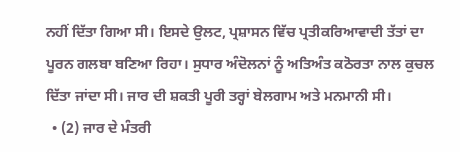ਨਹੀਂ ਦਿੱਤਾ ਗਿਆ ਸੀ। ਇਸਦੇ ਉਲਟ, ਪ੍ਰਸ਼ਾਸਨ ਵਿੱਚ ਪ੍ਰਤੀਕਰਿਆਵਾਦੀ ਤੱਤਾਂ ਦਾ ਪੂਰਨ ਗਲਬਾ ਬਣਿਆ ਰਿਹਾ। ਸੁਧਾਰ ਅੰਦੋਲਨਾਂ ਨੂੰ ਅਤਿਅੰਤ ਕਠੋਰਤਾ ਨਾਲ ਕੁਚਲ ਦਿੱਤਾ ਜਾਂਦਾ ਸੀ। ਜਾਰ ਦੀ ਸ਼ਕਤੀ ਪੂਰੀ ਤਰ੍ਹਾਂ ਬੇਲਗਾਮ ਅਤੇ ਮਨਮਾਨੀ ਸੀ।
  • (2) ਜਾਰ ਦੇ ਮੰਤਰੀ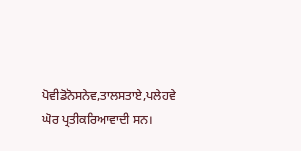ਪੋਵੀਡੋਨੋਸਨੇਵ,ਤਾਲਸਤਾਏ,ਪਲੇਹਵੇ ਘੋਰ ਪ੍ਰਤੀਕਰਿਆਵਾਦੀ ਸਨ।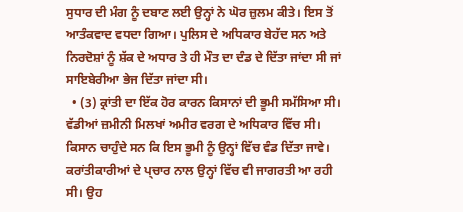ਸੁਧਾਰ ਦੀ ਮੰਗ ਨੂੰ ਦਬਾਣ ਲਈ ਉਨ੍ਹਾਂ ਨੇ ਘੋਰ ਜ਼ੁਲਮ ਕੀਤੇ। ਇਸ ਤੋਂ ਆਤੰਕਵਾਦ ਵਧਦਾ ਗਿਆ। ਪੁਲਿਸ ਦੇ ਅਧਿਕਾਰ ਬੇਹੱਦ ਸਨ ਅਤੇ ਨਿਰਦੋਸ਼ਾਂ ਨੂੰ ਸ਼ੱਕ ਦੇ ਅਧਾਰ ਤੇ ਹੀ ਮੌਤ ਦਾ ਦੰਡ ਦੇ ਦਿੱਤਾ ਜਾਂਦਾ ਸੀ ਜਾਂ ਸਾਇਬੇਰੀਆ ਭੇਜ ਦਿੱਤਾ ਜਾਂਦਾ ਸੀ।
  • (3) ਕ੍ਰਾਂਤੀ ਦਾ ਇੱਕ ਹੋਰ ਕਾਰਨ ਕਿਸਾਨਾਂ ਦੀ ਭੂਮੀ ਸਮੱਸਿਆ ਸੀ। ਵੱਡੀਆਂ ਜ਼ਮੀਨੀ ਮਿਲਖਾਂ ਅਮੀਰ ਵਰਗ ਦੇ ਅਧਿਕਾਰ ਵਿੱਚ ਸੀ। ਕਿਸਾਨ ਚਾਹੁੰਦੇ ਸਨ ਕਿ ਇਸ ਭੂਮੀ ਨੂੰ ਉਨ੍ਹਾਂ ਵਿੱਚ ਵੰਡ ਦਿੱਤਾ ਜਾਵੇ। ਕਰਾਂਤੀਕਾਰੀਆਂ ਦੇ ਪ੍ਚਾਰ ਨਾਲ ਉਨ੍ਹਾਂ ਵਿੱਚ ਵੀ ਜਾਗਰਤੀ ਆ ਰਹੀ ਸੀ। ਉਹ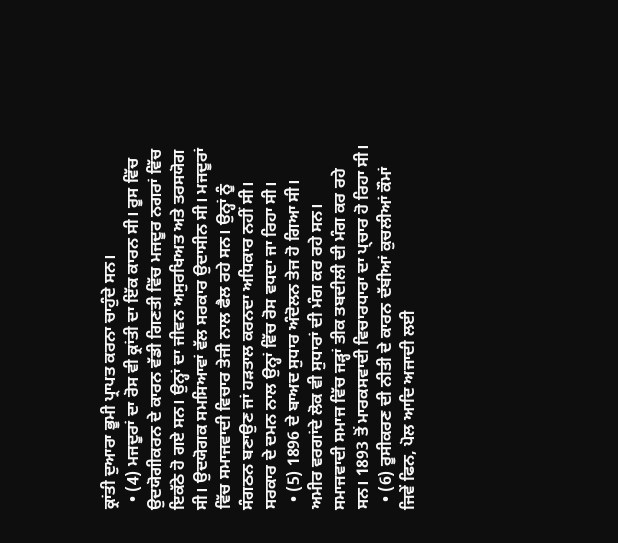ਕ੍ਰਾਂਤੀ ਦੁਆਰਾ ਭੂਮੀ ਪ੍ਰਾਪਤ ਕਰਨਾ ਚਾਹੁੰਦੇ ਸਨ।
  • (4) ਮਜਦੂਰਾਂ ਦਾ ਰੋਸ ਵੀ ਕ੍ਰਾਂਤੀ ਦਾ ਇੱਕ ਕਾਰਨ ਸੀ। ਰੂਸ ਵਿੱਚ ਉਦਯੋਗੀਕਰਨ ਦੇ ਕਾਰਨ ਵੱਡੀ ਗਿਣਤੀ ਵਿੱਚ ਮਜਦੂਰ ਨਗਰਾਂ ਵਿੱਚ ਇਕੱਠੇ ਹੋ ਗਏ ਸਨ। ਉਨ੍ਹਾਂ ਦਾ ਜੀਵਨ ਅਸੁਰਖਿਅਤ ਅਤੇ ਤਰਸਯੋਗ ਸੀ। ਉਦਯੋਗਕ ਸਮਸਿਆਵਾਂ ਵੱਲ ਸਰਕਾਰ ਉਦਾਸੀਨ ਸੀ। ਮਜਦੂਰਾਂ ਵਿੱਚ ਸਮਾਜਵਾਦੀ ਵਿਚਾਰ ਤੇਜੀ ਨਾਲ ਫੈਲ ਰਹੇ ਸਨ। ਉਨ੍ਹਾਂ ਨੂੰ ਸੰਗਠਨ ਬਣਾਉਣ ਜਾਂ ਹੜਤਾਲ ਕਰਨਦਾ ਅਧਿਕਾਰ ਨਹੀਂ ਸੀ। ਸਰਕਾਰ ਦੇ ਦਮਨ ਨਾਲ ਉਨ੍ਹਾਂ ਵਿੱਚ ਰੋਸ ਵਧਦਾ ਜਾ ਰਿਹਾ ਸੀ।
  • (5) 1896 ਦੇ ਬਾਅਦ ਸੁਧਾਰ ਅੰਦੋਲਨ ਤੇਜ ਹੋ ਗਿਆ ਸੀ। ਅਮੀਰ ਵਰਗਾਂਦੇ ਲੋਕ ਵੀ ਸੁਧਾਰਾਂ ਦੀ ਮੰਗ ਕਰ ਰਹੇ ਸਨ। ਸਮਾਜਵਾਦੀ ਸਮਾਜ ਵਿੱਚ ਜੜ੍ਹਾਂ ਤੀਕ ਤਬਦੀਲੀ ਦੀ ਮੰਗ ਕਰ ਰਹੇ ਸਨ। 1893 ਤੋਂ ਮਾਰਕਸਵਾਦੀ ਵਿਚਾਰਧਾਰਾ ਦਾ ਪ੍ਚਾਰ ਹੋ ਰਿਹਾ ਸੀ।
  • (6) ਰੂਸੀਕਰਣ ਦੀ ਨੀਤੀ ਦੇ ਕਾਰਨ ਦੱਬੀਆਂ ਕੁਚਲੀਆਂ ਕੌਮਾਂ ਜਿਵੇਂ ਫਿਨ, ਪੋਲ ਆਦਿ ਅਜਾਦੀ ਲਈ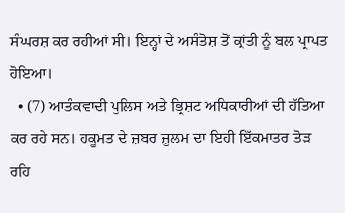ਸੰਘਰਸ਼ ਕਰ ਰਹੀਆਂ ਸੀ। ਇਨ੍ਹਾਂ ਦੇ ਅਸੰਤੋਸ਼ ਤੋਂ ਕ੍ਰਾਂਤੀ ਨੂੰ ਬਲ ਪ੍ਰਾਪਤ ਹੋਇਆ।
  • (7) ਆਤੰਕਵਾਦੀ ਪੁਲਿਸ ਅਤੇ ਭ੍ਰਿਸ਼ਟ ਅਧਿਕਾਰੀਆਂ ਦੀ ਹੱਤਿਆ ਕਰ ਰਹੇ ਸਨ। ਹਕੂਮਤ ਦੇ ਜ਼ਬਰ ਜ਼ੁਲਮ ਦਾ ਇਹੀ ਇੱਕਮਾਤਰ ਤੋੜ ਰਹਿ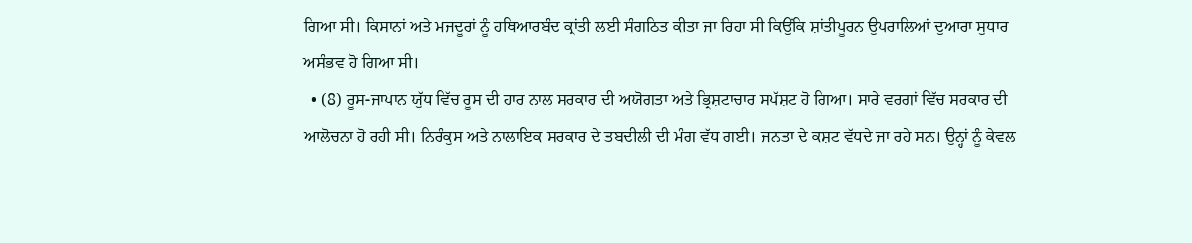ਗਿਆ ਸੀ। ਕਿਸਾਨਾਂ ਅਤੇ ਮਜਦੂਰਾਂ ਨੂੰ ਹਥਿਆਰਬੰਦ ਕ੍ਰਾਂਤੀ ਲਈ ਸੰਗਠਿਤ ਕੀਤਾ ਜਾ ਰਿਹਾ ਸੀ ਕਿਉਂਕਿ ਸ਼ਾਂਤੀਪੂਰਨ ਉਪਰਾਲਿਆਂ ਦੁਆਰਾ ਸੁਧਾਰ ਅਸੰਭਵ ਹੋ ਗਿਆ ਸੀ।
  • (8) ਰੂਸ-ਜਾਪਾਨ ਯੁੱਧ ਵਿੱਚ ਰੂਸ ਦੀ ਹਾਰ ਨਾਲ ਸਰਕਾਰ ਦੀ ਅਯੋਗਤਾ ਅਤੇ ਭ੍ਰਿਸ਼ਟਾਚਾਰ ਸਪੱਸ਼ਟ ਹੋ ਗਿਆ। ਸਾਰੇ ਵਰਗਾਂ ਵਿੱਚ ਸਰਕਾਰ ਦੀ ਆਲੋਚਨਾ ਹੋ ਰਹੀ ਸੀ। ਨਿਰੰਕੁਸ ਅਤੇ ਨਾਲਾਇਕ ਸਰਕਾਰ ਦੇ ਤਬਦੀਲੀ ਦੀ ਮੰਗ ਵੱਧ ਗਈ। ਜਨਤਾ ਦੇ ਕਸ਼ਟ ਵੱਧਦੇ ਜਾ ਰਹੇ ਸਨ। ਉਨ੍ਹਾਂ ਨੂੰ ਕੇਵਲ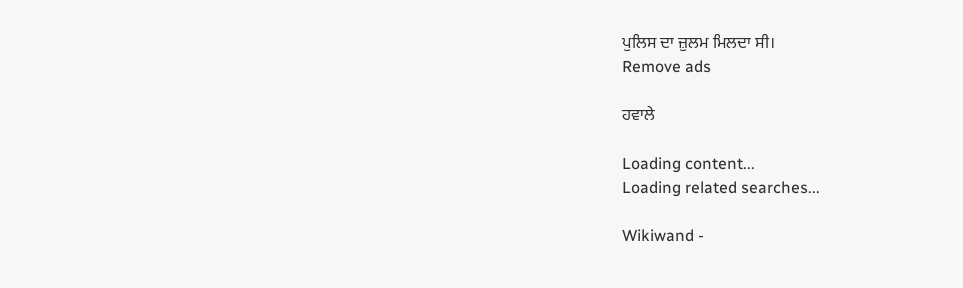ਪੁਲਿਸ ਦਾ ਜ਼ੁਲਮ ਮਿਲਦਾ ਸੀ।
Remove ads

ਹਵਾਲੇ

Loading content...
Loading related searches...

Wikiwand -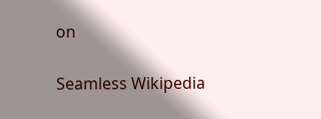on

Seamless Wikipedia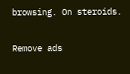browsing. On steroids.

Remove ads